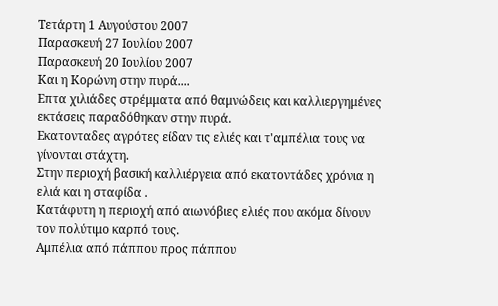Τετάρτη 1 Αυγούστου 2007
Παρασκευή 27 Ιουλίου 2007
Παρασκευή 20 Ιουλίου 2007
Και η Κορώνη στην πυρά....
Επτα χιλιάδες στρέμματα από θαμνώδεις και καλλιεργημένες εκτάσεις παραδόθηκαν στην πυρά.
Εκατονταδες αγρότες είδαν τις ελιές και τ'αμπέλια τους να γίνονται στάχτη.
Στην περιοχή βασική καλλιέργεια από εκατοντάδες χρόνια η ελιά και η σταφίδα .
Κατάφυτη η περιοχή από αιωνόβιες ελιές που ακόμα δίνουν τον πολύτιμο καρπό τους.
Αμπέλια από πάππου προς πάππου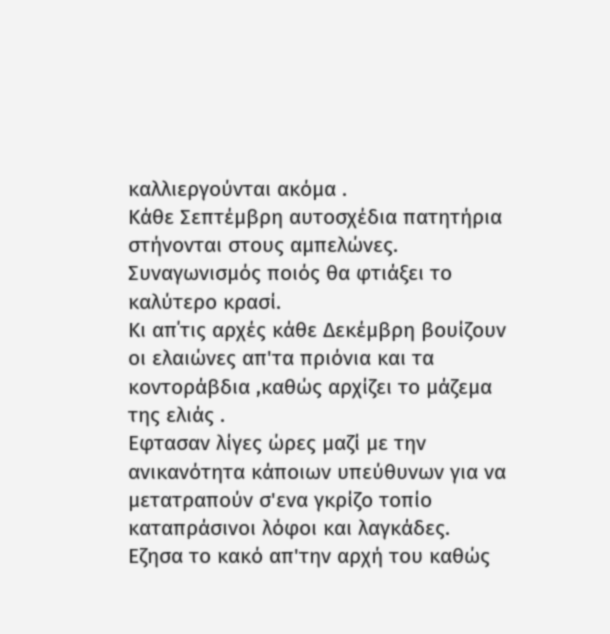καλλιεργούνται ακόμα .
Κάθε Σεπτέμβρη αυτοσχέδια πατητήρια στήνονται στους αμπελώνες.
Συναγωνισμός ποιός θα φτιάξει το καλύτερο κρασί.
Κι απ΄τις αρχές κάθε Δεκέμβρη βουίζουν οι ελαιώνες απ'τα πριόνια και τα κοντοράβδια ,καθώς αρχίζει το μάζεμα της ελιάς .
Εφτασαν λίγες ώρες μαζί με την ανικανότητα κάποιων υπεύθυνων για να μετατραπούν σ'ενα γκρίζο τοπίο
καταπράσινοι λόφοι και λαγκάδες.
Εζησα το κακό απ'την αρχή του καθώς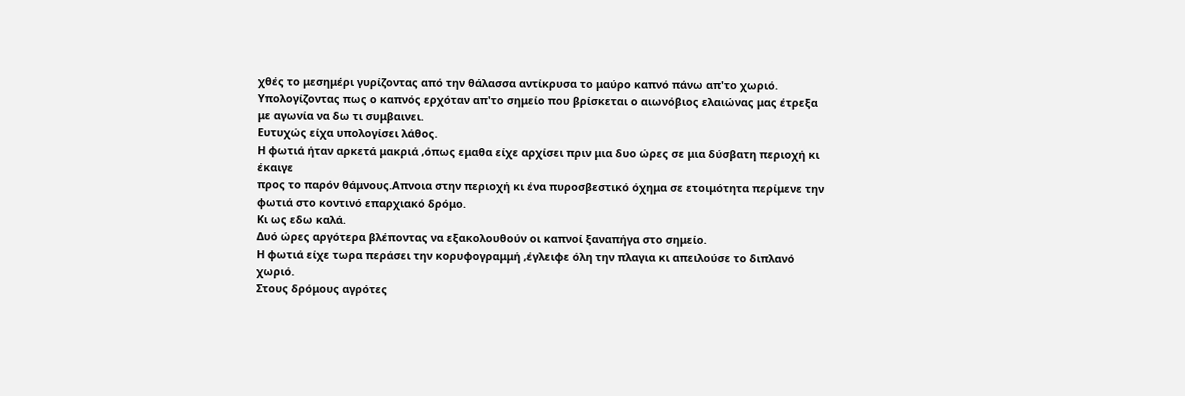χθές το μεσημέρι γυρίζοντας από την θάλασσα αντίκρυσα το μαύρο καπνό πάνω απ'το χωριό.
Υπολογίζοντας πως ο καπνός ερχόταν απ'το σημείο που βρίσκεται ο αιωνόβιος ελαιώνας μας έτρεξα με αγωνία να δω τι συμβαινει.
Ευτυχώς είχα υπολογίσει λάθος.
Η φωτιά ήταν αρκετά μακριά ,όπως εμαθα είχε αρχίσει πριν μια δυο ώρες σε μια δύσβατη περιοχή κι έκαιγε
προς το παρόν θάμνους.Απνοια στην περιοχή κι ένα πυροσβεστικό όχημα σε ετοιμότητα περίμενε την φωτιά στο κοντινό επαρχιακό δρόμο.
Κι ως εδω καλά.
Δυό ώρες αργότερα βλέποντας να εξακολουθούν οι καπνοί ξαναπήγα στο σημείο.
Η φωτιά είχε τωρα περάσει την κορυφογραμμή ,έγλειφε όλη την πλαγια κι απειλούσε το διπλανό χωριό.
Στους δρόμους αγρότες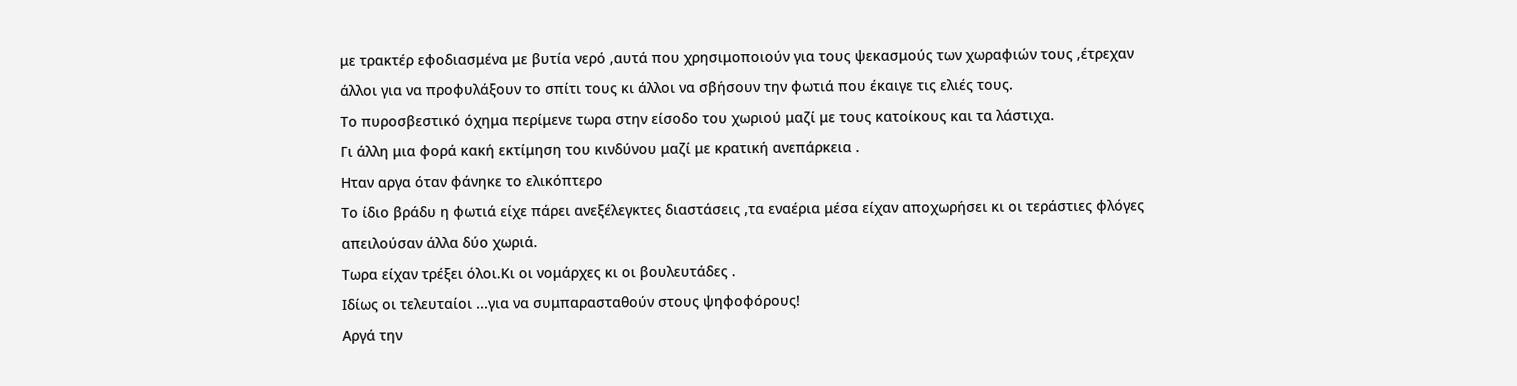με τρακτέρ εφοδιασμένα με βυτία νερό ,αυτά που χρησιμοποιούν για τους ψεκασμούς των χωραφιών τους ,έτρεχαν άλλοι για να προφυλάξουν το σπίτι τους κι άλλοι να σβήσουν την φωτιά που έκαιγε τις ελιές τους.
Το πυροσβεστικό όχημα περίμενε τωρα στην είσοδο του χωριού μαζί με τους κατοίκους και τα λάστιχα.
Γι άλλη μια φορά κακή εκτίμηση του κινδύνου μαζί με κρατική ανεπάρκεια .
Ηταν αργα όταν φάνηκε το ελικόπτερο
Το ίδιο βράδυ η φωτιά είχε πάρει ανεξέλεγκτες διαστάσεις ,τα εναέρια μέσα είχαν αποχωρήσει κι οι τεράστιες φλόγες απειλούσαν άλλα δύο χωριά.
Τωρα είχαν τρέξει όλοι.Κι οι νομάρχες κι οι βουλευτάδες .
Ιδίως οι τελευταίοι ...για να συμπαρασταθούν στους ψηφοφόρους!
Αργά την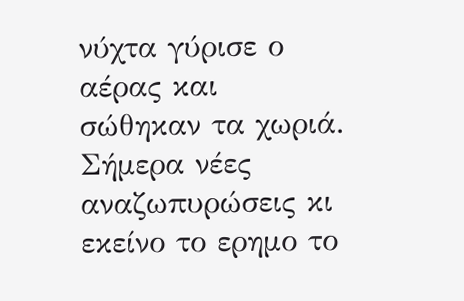νύχτα γύρισε ο αέρας και σώθηκαν τα χωριά.
Σήμερα νέες αναζωπυρώσεις κι εκείνο το ερημο το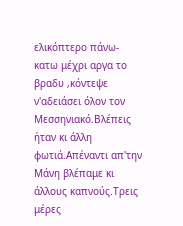ελικόπτερο πάνω-κατω μέχρι αργα το βραδυ ,κόντεψε ν'αδειάσει όλον τον Μεσσηνιακό.Βλέπεις ήταν κι άλλη φωτιά.Απέναντι απ'την Μάνη βλέπαμε κι άλλους καπνούς.Τρεις μέρες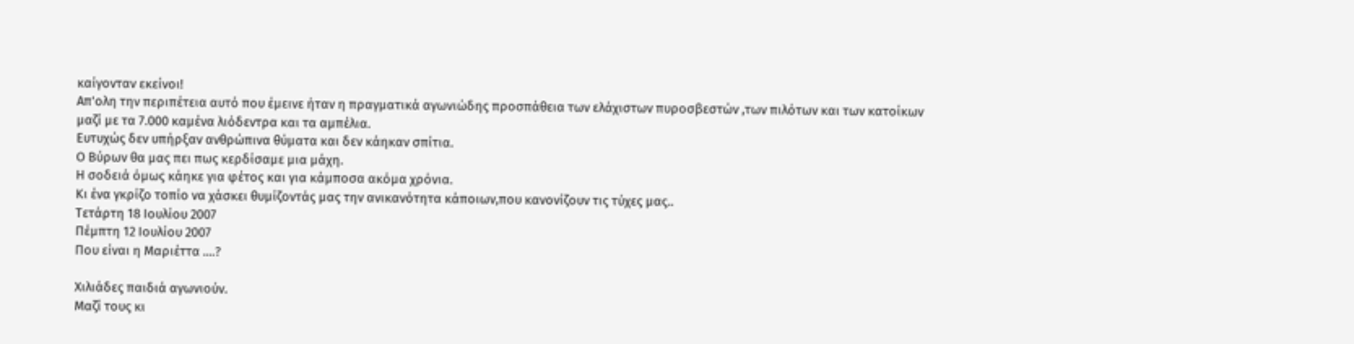καίγονταν εκείνοι!
Απ'ολη την περιπέτεια αυτό που έμεινε ήταν η πραγματικά αγωνιώδης προσπάθεια των ελάχιστων πυροσβεστών ,των πιλότων και των κατοίκων μαζί με τα 7.000 καμένα λιόδεντρα και τα αμπέλια.
Ευτυχώς δεν υπήρξαν ανθρώπινα θύματα και δεν κάηκαν σπίτια.
Ο Βύρων θα μας πει πως κερδίσαμε μια μάχη.
Η σοδειά όμως κάηκε για φέτος και για κάμποσα ακόμα χρόνια.
Κι ένα γκρίζο τοπίο να χάσκει θυμίζοντάς μας την ανικανότητα κάποιων,που κανονίζουν τις τύχες μας..
Τετάρτη 18 Ιουλίου 2007
Πέμπτη 12 Ιουλίου 2007
Που είναι η Μαριέττα ....?

Χιλιάδες παιδιά αγωνιούν.
Μαζί τους κι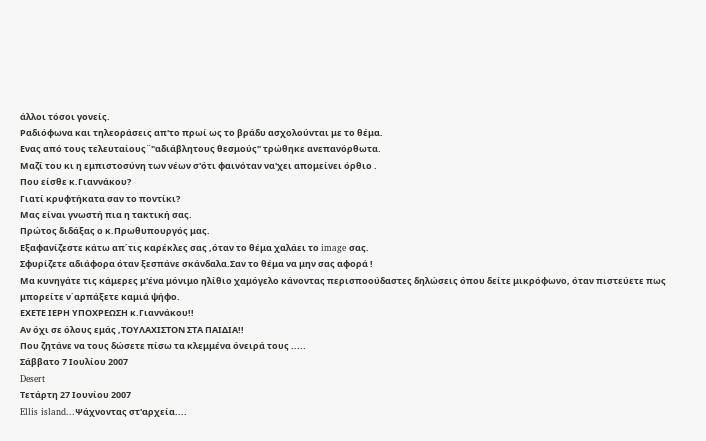άλλοι τόσοι γονείς.
Ραδιόφωνα και τηλεοράσεις απ'το πρωί ως το βράδυ ασχολούνται με το θέμα.
Ενας από τους τελευταίους¨"αδιάβλητους θεσμούς" τρώθηκε ανεπανόρθωτα.
Μαζί του κι η εμπιστοσύνη των νέων σ'ότι φαινόταν να'χει απομείνει όρθιο .
Που είσθε κ.Γιαννάκου?
Γιατί κρυφτήκατα σαν το ποντίκι?
Μας είναι γνωστή πια η τακτική σας.
Πρώτος διδάξας ο κ.Πρωθυπουργός μας.
Εξαφανίζεστε κάτω απ΄τις καρέκλες σας ,όταν το θέμα χαλάει το image σας.
Σφυρίζετε αδιάφορα όταν ξεσπάνε σκάνδαλα.Σαν το θέμα να μην σας αφορά !
Μα κυνηγάτε τις κάμερες μ'ένα μόνιμο ηλίθιο χαμόγελο κάνοντας περισποούδαστες δηλώσεις όπου δείτε μικρόφωνο, όταν πιστεύετε πως μπορείτε ν΄αρπάξετε καμιά ψήφο.
ΕΧΕΤΕ ΙΕΡΗ ΥΠΟΧΡΕΩΣΗ κ.Γιαννάκου!!
Αν όχι σε όλους εμάς ,ΤΟΥΛΑΧΙΣΤΟΝ ΣΤΑ ΠΑΙΔΙΑ!!
Που ζητάνε να τους δώσετε πίσω τα κλεμμένα όνειρά τους .....
Σάββατο 7 Ιουλίου 2007
Desert
Τετάρτη 27 Ιουνίου 2007
Ellis island...Ψάχνοντας στ'αρχεία....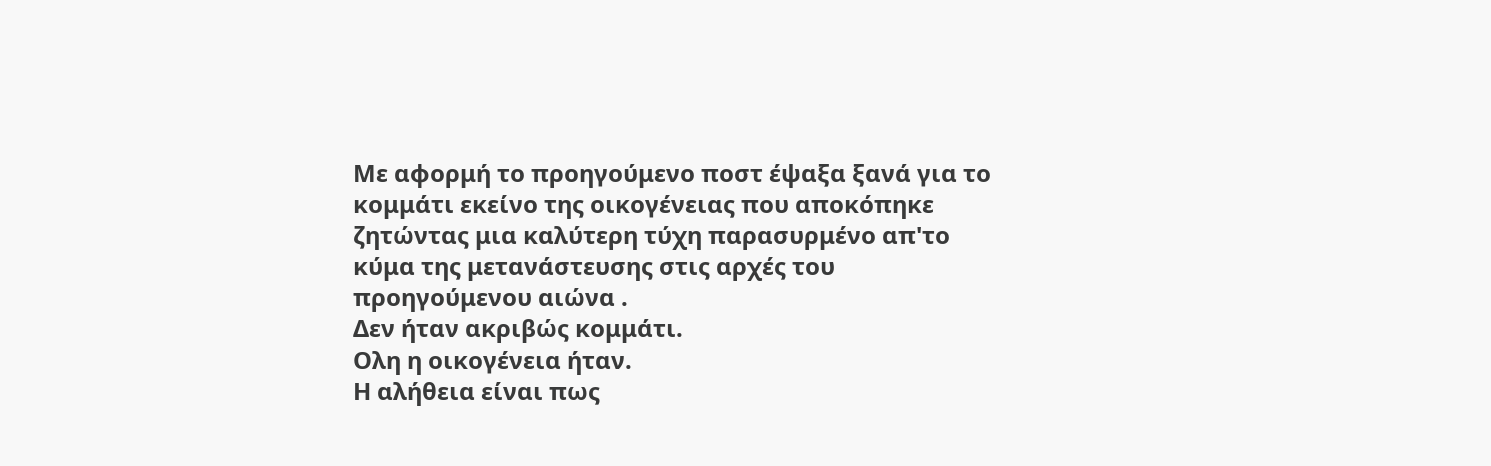Με αφορμή το προηγούμενο ποστ έψαξα ξανά για το κομμάτι εκείνο της οικογένειας που αποκόπηκε ζητώντας μια καλύτερη τύχη παρασυρμένο απ'το κύμα της μετανάστευσης στις αρχές του προηγούμενου αιώνα .
Δεν ήταν ακριβώς κομμάτι.
Ολη η οικογένεια ήταν.
Η αλήθεια είναι πως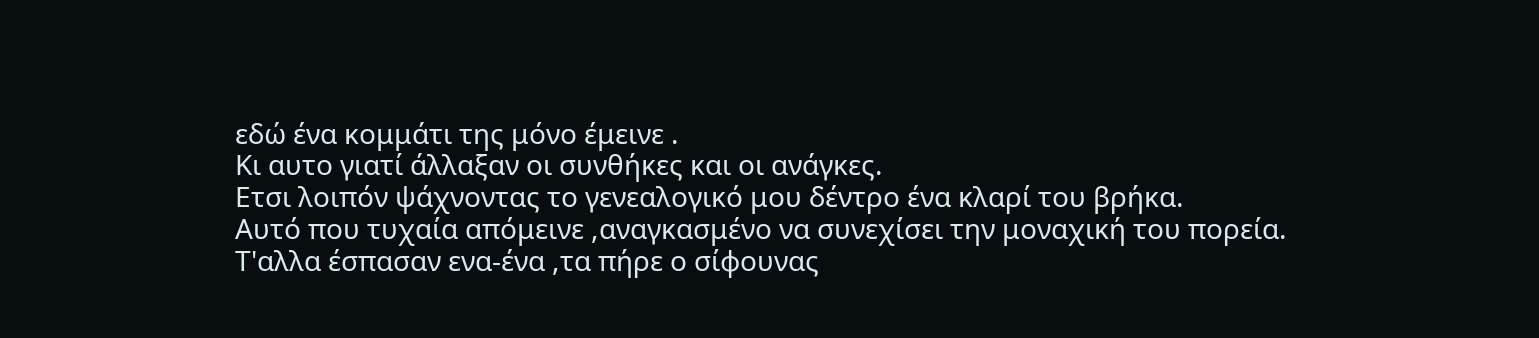εδώ ένα κομμάτι της μόνο έμεινε .
Κι αυτο γιατί άλλαξαν οι συνθήκες και οι ανάγκες.
Ετσι λοιπόν ψάχνοντας το γενεαλογικό μου δέντρο ένα κλαρί του βρήκα.
Αυτό που τυχαία απόμεινε ,αναγκασμένο να συνεχίσει την μοναχική του πορεία.
Τ'αλλα έσπασαν ενα-ένα ,τα πήρε ο σίφουνας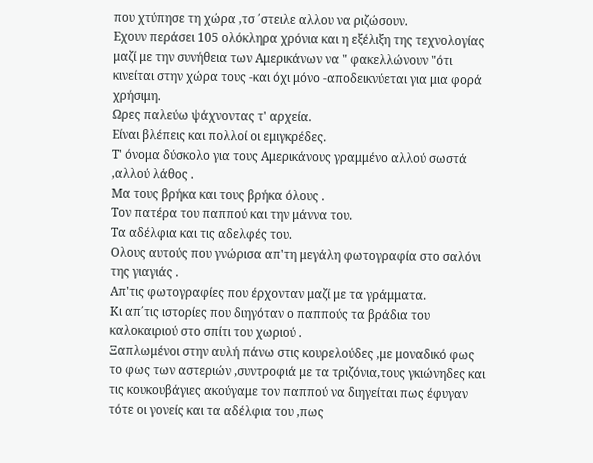που χτύπησε τη χώρα ,τσ ΄στειλε αλλου να ριζώσουν.
Εχουν περάσει 105 ολόκληρα χρόνια και η εξέλιξη της τεχνολογίας μαζί με την συνήθεια των Αμερικάνων να " φακελλώνουν "ότι κινείται στην χώρα τους -και όχι μόνο -αποδεικνύεται για μια φορά χρήσιμη.
Ωρες παλεύω ψάχνοντας τ' αρχεία.
Είναι βλέπεις και πολλοί οι εμιγκρέδες.
Τ' όνομα δύσκολο για τους Αμερικάνους γραμμένο αλλού σωστά ,αλλού λάθος .
Μα τους βρήκα και τους βρήκα όλους .
Τον πατέρα του παππού και την μάννα του.
Τα αδέλφια και τις αδελφές του.
Ολους αυτούς που γνώρισα απ'τη μεγάλη φωτογραφία στο σαλόνι της γιαγιάς .
Απ'τις φωτογραφίες που έρχονταν μαζί με τα γράμματα.
Κι απ΄τις ιστορίες που διηγόταν ο παππούς τα βράδια του καλοκαιριού στο σπίτι του χωριού .
Ξαπλωμένοι στην αυλή πάνω στις κουρελούδες ,με μοναδικό φως το φως των αστεριών ,συντροφιά με τα τριζόνια,τους γκιώνηδες και τις κουκουβάγιες ακούγαμε τον παππού να διηγείται πως έφυγαν τότε οι γονείς και τα αδέλφια του ,πως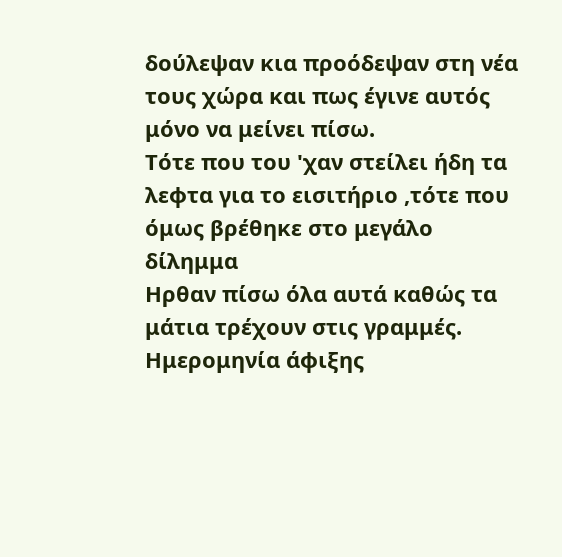δούλεψαν κια προόδεψαν στη νέα τους χώρα και πως έγινε αυτός μόνο να μείνει πίσω.
Τότε που του 'χαν στείλει ήδη τα λεφτα για το εισιτήριο ,τότε που όμως βρέθηκε στο μεγάλο δίλημμα
Ηρθαν πίσω όλα αυτά καθώς τα μάτια τρέχουν στις γραμμές.
Ημερομηνία άφιξης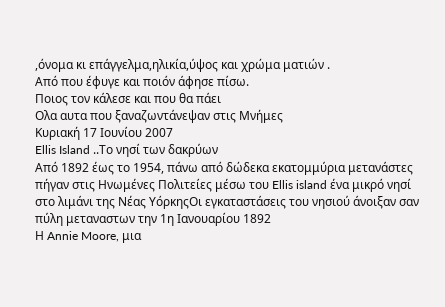,όνομα κι επάγγελμα,ηλικία,ύψος και χρώμα ματιών .
Από που έφυγε και ποιόν άφησε πίσω.
Ποιος τον κάλεσε και που θα πάει
Ολα αυτα που ξαναζωντάνεψαν στις Mνήμες
Κυριακή 17 Ιουνίου 2007
Ellis Island ..Το νησί των δακρύων
Από 1892 έως το 1954, πάνω από δώδεκα εκατομμύρια μετανάστες πήγαν στις Ηνωμένες Πολιτείες μέσω του Ellis island ένα μικρό νησί στο λιμάνι της Νέας ΥόρκηςΟι εγκαταστάσεις του νησιού άνοιξαν σαν πύλη μεταναστων την 1η Ιανουαρίου 1892
Η Annie Moore, μια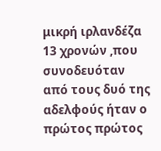μικρή ιρλανδέζα 13 χρονών ,που συνοδευόταν από τους δυό της αδελφούς ήταν ο πρώτος πρώτος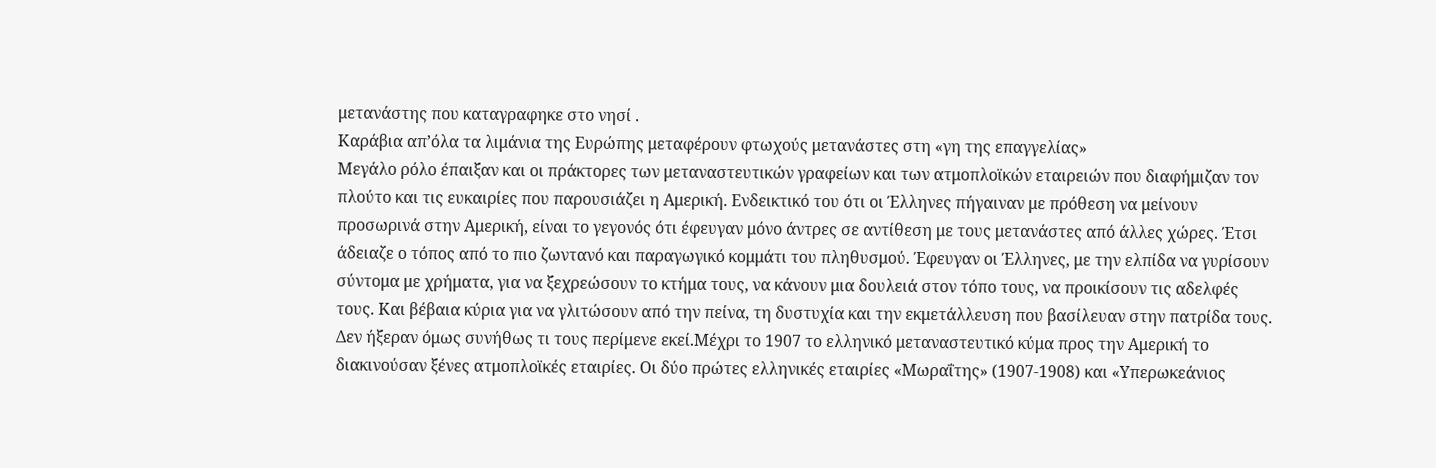μετανάστης που καταγραφηκε στο νησί .
Καράβια απ’όλα τα λιμάνια της Ευρώπης μεταφέρουν φτωχούς μετανάστες στη «γη της επαγγελίας»
Μεγάλο ρόλο έπαιξαν και οι πράκτορες των μεταναστευτικών γραφείων και των ατμοπλοϊκών εταιρειών που διαφήμιζαν τον πλούτο και τις ευκαιρίες που παρουσιάζει η Αμερική. Ενδεικτικό του ότι οι Έλληνες πήγαιναν με πρόθεση να μείνουν προσωρινά στην Αμερική, είναι το γεγονός ότι έφευγαν μόνο άντρες σε αντίθεση με τους μετανάστες από άλλες χώρες. Έτσι άδειαζε ο τόπος από το πιο ζωντανό και παραγωγικό κομμάτι του πληθυσμού. Έφευγαν οι Έλληνες, με την ελπίδα να γυρίσουν σύντομα με χρήματα, για να ξεχρεώσουν το κτήμα τους, να κάνουν μια δουλειά στον τόπο τους, να προικίσουν τις αδελφές τους. Και βέβαια κύρια για να γλιτώσουν από την πείνα, τη δυστυχία και την εκμετάλλευση που βασίλευαν στην πατρίδα τους. Δεν ήξεραν όμως συνήθως τι τους περίμενε εκεί.Μέχρι το 1907 το ελληνικό μεταναστευτικό κύμα προς την Αμερική το διακινούσαν ξένες ατμοπλοϊκές εταιρίες. Οι δύο πρώτες ελληνικές εταιρίες «Μωραΐτης» (1907-1908) και «Υπερωκεάνιος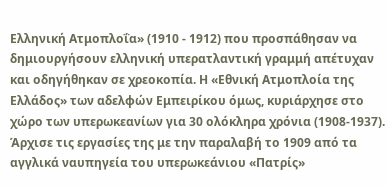Ελληνική Ατμοπλοΐα» (1910 - 1912) που προσπάθησαν να δημιουργήσουν ελληνική υπερατλαντική γραμμή απέτυχαν και οδηγήθηκαν σε χρεοκοπία. Η «Εθνική Ατμοπλοία της Ελλάδος» των αδελφών Εμπειρίκου όμως, κυριάρχησε στο χώρο των υπερωκεανίων για 30 ολόκληρα χρόνια (1908-1937). Άρχισε τις εργασίες της με την παραλαβή το 1909 από τα αγγλικά ναυπηγεία του υπερωκεάνιου «Πατρίς»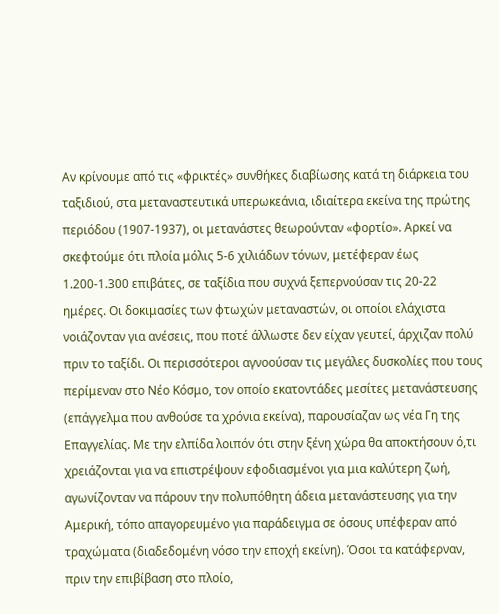Αν κρίνουμε από τις «φρικτές» συνθήκες διαβίωσης κατά τη διάρκεια του ταξιδιού, στα μεταναστευτικά υπερωκεάνια, ιδιαίτερα εκείνα της πρώτης περιόδου (1907-1937), οι μετανάστες θεωρούνταν «φορτίο». Αρκεί να σκεφτούμε ότι πλοία μόλις 5-6 χιλιάδων τόνων, μετέφεραν έως 1.200-1.300 επιβάτες, σε ταξίδια που συχνά ξεπερνούσαν τις 20-22 ημέρες. Οι δοκιμασίες των φτωχών μεταναστών, οι οποίοι ελάχιστα νοιάζονταν για ανέσεις, που ποτέ άλλωστε δεν είχαν γευτεί, άρχιζαν πολύ πριν το ταξίδι. Οι περισσότεροι αγνοούσαν τις μεγάλες δυσκολίες που τους περίμεναν στο Νέο Κόσμο, τον οποίο εκατοντάδες μεσίτες μετανάστευσης (επάγγελμα που ανθούσε τα χρόνια εκείνα), παρουσίαζαν ως νέα Γη της Επαγγελίας. Με την ελπίδα λοιπόν ότι στην ξένη χώρα θα αποκτήσουν ό,τι χρειάζονται για να επιστρέψουν εφοδιασμένοι για μια καλύτερη ζωή, αγωνίζονταν να πάρουν την πολυπόθητη άδεια μετανάστευσης για την Αμερική, τόπο απαγορευμένο για παράδειγμα σε όσους υπέφεραν από τραχώματα (διαδεδομένη νόσο την εποχή εκείνη). Όσοι τα κατάφερναν, πριν την επιβίβαση στο πλοίο,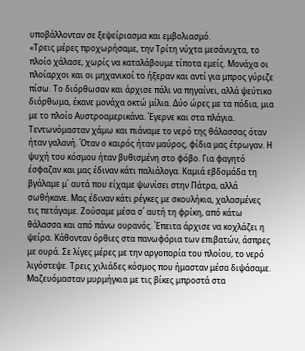υποβάλλονταν σε ξεψείριασμα και εμβολιασμό.
«Τρεις μέρες προχωρήσαμε, την Τρίτη νύχτα μεσάνυχτα, το πλοίο χάλασε, χωρίς να καταλάβουμε τίποτα εμείς. Μονάχα οι πλοίαρχοι και οι μηχανικοί το ήξεραν και αντί για μπρος γύριζε πίσω. Το διόρθωσαν και άρχισε πάλι να πηγαίνει, αλλά ψεύτικο διόρθωμα, έκανε μονάχα οκτώ μίλια. Δύο ώρες με τα πόδια, μια με το πλοίο Αυστροαμερικάνα. Έγερνε και στα πλάγια. Τεντωνόμασταν χάμω και πιάναμε το νερό της θάλασσας όταν ήταν γαλανή. Όταν ο καιρός ήταν μαύρος, φίδια μας έτρωγαν. Η ψυχή του κόσμου ήταν βυθισμένη στο φόβο. Για φαγητό έσφαζαν και μας έδιναν κάτι παλιάλογα. Καμιά εβδομάδα τη βγάλαμε μ΄ αυτά που είχαμε ψωνίσει στην Πάτρα, αλλά σωθήκανε. Μας έδιναν κάτι ρέγκες με σκουλήκια, χαλασμένες τις πετάγαμε. Ζούσαμε μέσα σ΄ αυτή τη φρίκη, από κάτω θάλασσα και από πάνω ουρανός. Έπειτα άρχισε να κοχλάζει η ψείρα. Κάθονταν όρθιες στα πανωφόρια των επιβατών, άσπρες με ουρά. Σε λίγες μέρες με την αργοπορία του πλοίου, το νερό λιγόστεψε. Τρεις χιλιάδες κόσμος που ήμασταν μέσα διψάσαμε. Μαζευόμασταν μυρμήγκια με τις βίκες μπροστά στα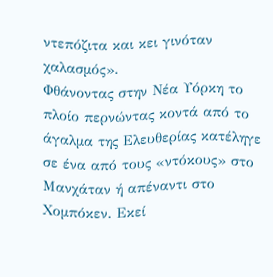ντεπόζιτα και κει γινόταν χαλασμός».
Φθάνοντας στην Νέα Υόρκη το πλοίο περνώντας κοντά από το άγαλμα της Ελευθερίας κατέληγε σε ένα από τους «ντόκους» στο Μανχάταν ή απέναντι στο Χομπόκεν. Εκεί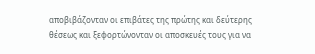αποβιβάζονταν οι επιβάτες της πρώτης και δεύτερης θέσεως και ξεφορτώνονταν οι αποσκευές τους για να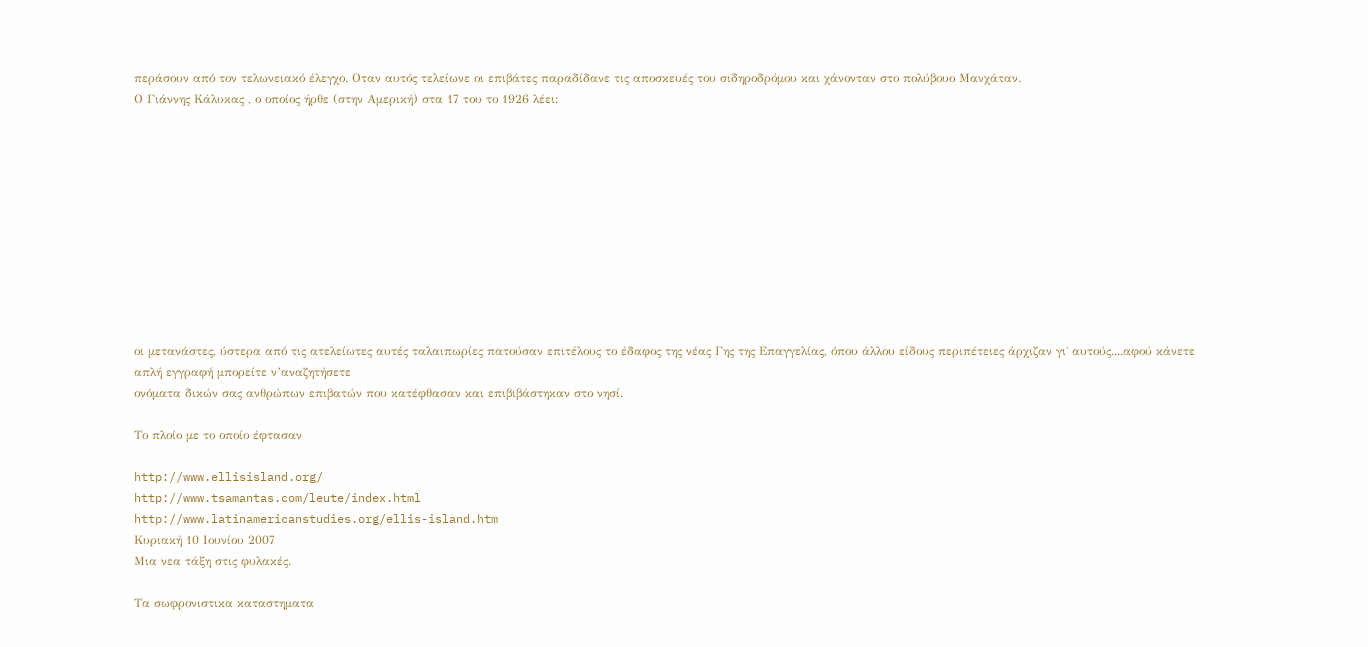περάσουν από τον τελωνειακό έλεγχο. Οταν αυτός τελείωνε οι επιβάτες παραδίδανε τις αποσκευές του σιδηροδρόμου και χάνονταν στο πολύβουο Μανχάταν.
Ο Γιάννης Κάλυκας , ο οποίος ήρθε (στην Αμερική) στα 17 του το 1926 λέει:











οι μετανάστες, ύστερα από τις ατελείωτες αυτές ταλαιπωρίες πατούσαν επιτέλους το έδαφος της νέας Γης της Επαγγελίας, όπου άλλου είδους περιπέτειες άρχιζαν γι΄ αυτούς....αφού κάνετε απλή εγγραφή μπορείτε ν’αναζητήσετε
ονόματα δικών σας ανθρώπων επιβατών που κατέφθασαν και επιβιβάστηκαν στο νησί.

Το πλοίο με το οποίο έφτασαν

http://www.ellisisland.org/
http://www.tsamantas.com/leute/index.html
http://www.latinamericanstudies.org/ellis-island.htm
Κυριακή 10 Ιουνίου 2007
Μια νεα τάξη στις φυλακές.

Τα σωφρονιστικα καταστηματα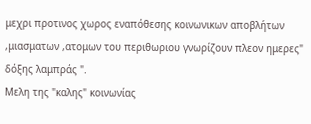μεχρι προτινος χωρος εναπόθεσης κοινωνικων αποβλήτων ,μιασματων ,ατομων του περιθωριου γνωρίζουν πλεον ημερες" δόξης λαμπράς ".
Μελη της "καλης" κοινωνίας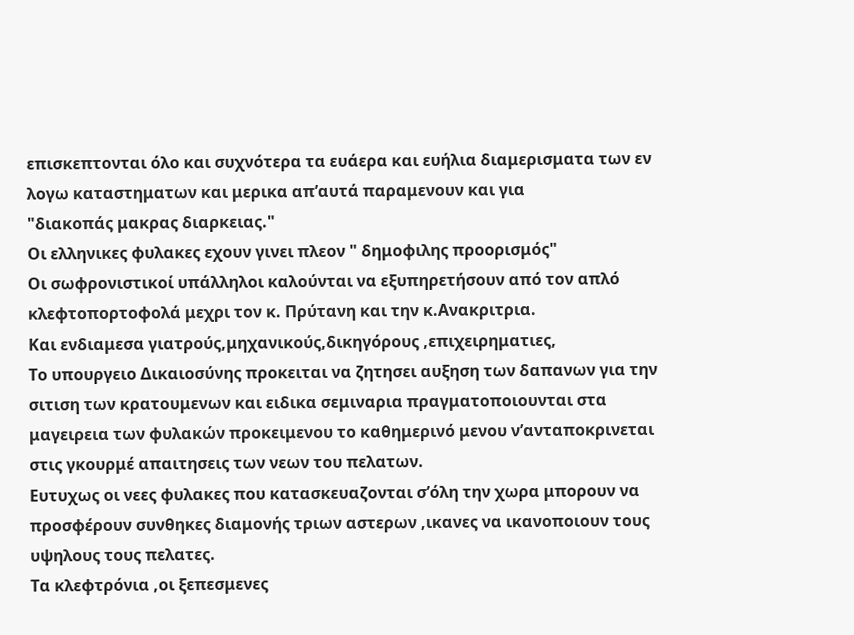επισκεπτονται όλο και συχνότερα τα ευάερα και ευήλια διαμερισματα των εν λογω καταστηματων και μερικα απ’αυτά παραμενουν και για
"διακοπάς μακρας διαρκειας."
Οι ελληνικες φυλακες εχουν γινει πλεον " δημοφιλης προορισμός"
Οι σωφρονιστικοί υπάλληλοι καλούνται να εξυπηρετήσουν από τον απλό κλεφτοπορτοφολά μεχρι τον κ. Πρύτανη και την κ.Ανακριτρια.
Και ενδιαμεσα γιατρούς,μηχανικούς,δικηγόρους ,επιχειρηματιες,
Το υπουργειο Δικαιοσύνης προκειται να ζητησει αυξηση των δαπανων για την σιτιση των κρατουμενων και ειδικα σεμιναρια πραγματοποιουνται στα μαγειρεια των φυλακών προκειμενου το καθημερινό μενου ν’ανταποκρινεται στις γκουρμέ απαιτησεις των νεων του πελατων.
Ευτυχως οι νεες φυλακες που κατασκευαζονται σ’όλη την χωρα μπορουν να προσφέρουν συνθηκες διαμονής τριων αστερων ,ικανες να ικανοποιουν τους υψηλους τους πελατες.
Τα κλεφτρόνια ,οι ξεπεσμενες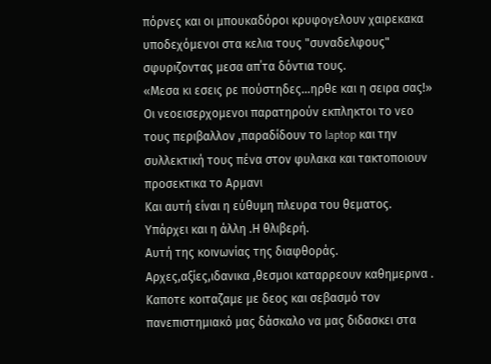πόρνες και οι μπουκαδόροι κρυφογελουν χαιρεκακα
υποδεχόμενοι στα κελια τους "συναδελφους" σφυριζοντας μεσα απ΄τα δόντια τους.
«Μεσα κι εσεις ρε πούστηδες…ηρθε και η σειρα σας!»
Οι νεοεισερχομενοι παρατηρούν εκπληκτοι το νεο τους περιβαλλον ,παραδίδουν το laptop και την συλλεκτική τους πένα στον φυλακα και τακτοποιουν προσεκτικα το Αρμανι
Και αυτή είναι η εύθυμη πλευρα του θεματος.
Υπάρχει και η άλλη .Η θλιβερή.
Αυτή της κοινωνίας της διαφθοράς.
Αρχες,αξίες,ιδανικα ,θεσμοι καταρρεουν καθημερινα .
Καποτε κοιταζαμε με δεος και σεβασμό τον πανεπιστημιακό μας δάσκαλο να μας διδασκει στα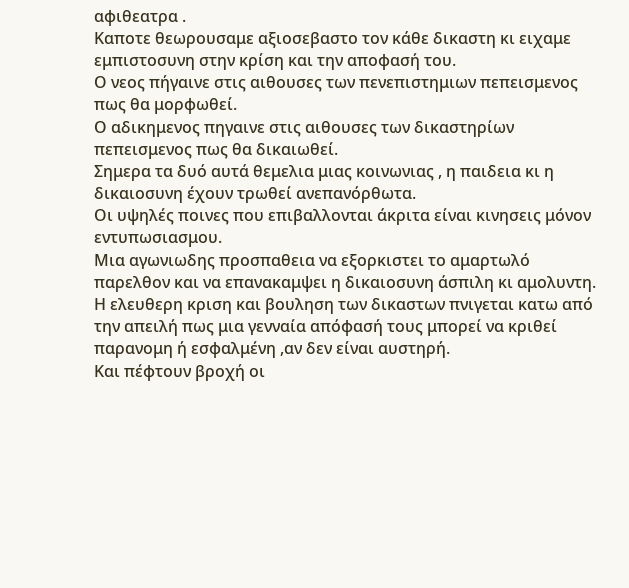αφιθεατρα .
Καποτε θεωρουσαμε αξιοσεβαστο τον κάθε δικαστη κι ειχαμε εμπιστοσυνη στην κρίση και την αποφασή του.
Ο νεος πήγαινε στις αιθουσες των πενεπιστημιων πεπεισμενος πως θα μορφωθεί.
Ο αδικημενος πηγαινε στις αιθουσες των δικαστηρίων πεπεισμενος πως θα δικαιωθεί.
Σημερα τα δυό αυτά θεμελια μιας κοινωνιας , η παιδεια κι η δικαιοσυνη έχουν τρωθεί ανεπανόρθωτα.
Οι υψηλές ποινες που επιβαλλονται άκριτα είναι κινησεις μόνον εντυπωσιασμου.
Μια αγωνιωδης προσπαθεια να εξορκιστει το αμαρτωλό παρελθον και να επανακαμψει η δικαιοσυνη άσπιλη κι αμολυντη.
Η ελευθερη κριση και βουληση των δικαστων πνιγεται κατω από την απειλή πως μια γενναία απόφασή τους μπορεί να κριθεί παρανομη ή εσφαλμένη ,αν δεν είναι αυστηρή.
Και πέφτουν βροχή οι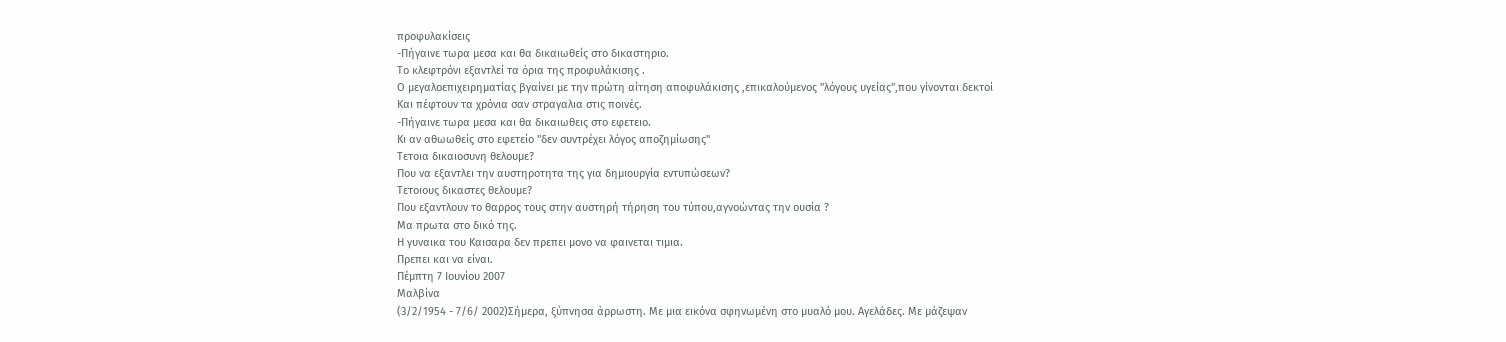προφυλακίσεις
-Πήγαινε τωρα μεσα και θα δικαιωθείς στο δικαστηριο.
Το κλεφτρόνι εξαντλεί τα όρια της προφυλάκισης .
Ο μεγαλοεπιχειρηματίας βγαίνει με την πρώτη αίτηση αποφυλάκισης ,επικαλούμενος "λόγους υγείας",που γίνονται δεκτοί
Και πέφτουν τα χρόνια σαν στραγαλια στις ποινές.
-Πήγαινε τωρα μεσα και θα δικαιωθεις στο εφετειο.
Κι αν αθωωθείς στο εφετείο "δεν συντρέχει λόγος αποζημίωσης"
Τετοια δικαιοσυνη θελουμε?
Που να εξαντλει την αυστηροτητα της για δημιουργία εντυπώσεων?
Τετοιους δικαστες θελουμε?
Που εξαντλουν το θαρρος τους στην αυστηρή τήρηση του τύπου,αγνοώντας την ουσία ?
Μα πρωτα στο δικό της.
Η γυναικα του Καισαρα δεν πρεπει μονο να φαινεται τιμια.
Πρεπει και να είναι.
Πέμπτη 7 Ιουνίου 2007
Μαλβίνα
(3/2/1954 - 7/6/ 2002)Σήμερα, ξύπνησα άρρωστη. Με μια εικόνα σφηνωμένη στο μυαλό μου. Αγελάδες. Με μάζεψαν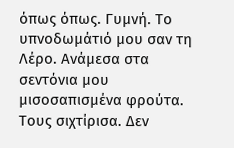όπως όπως. Γυμνή. Το υπνοδωμάτιό μου σαν τη Λέρο. Ανάμεσα στα σεντόνια μου μισοσαπισμένα φρούτα. Τους σιχτίρισα. Δεν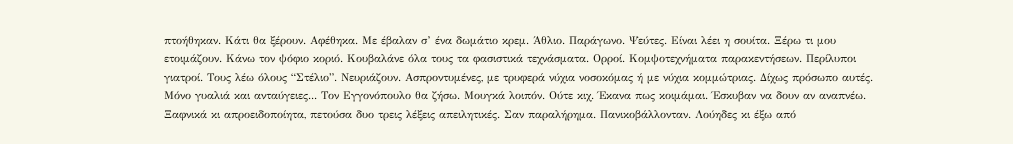πτοήθηκαν. Κάτι θα ξέρουν. Αφέθηκα. Με έβαλαν σ’ ένα δωμάτιο κρεμ. Άθλιο. Παράγωνο. Ψεύτες. Είναι λέει η σουίτα. Ξέρω τι μου ετοιμάζουν. Κάνω τον ψόφιο κοριό. Κουβαλάνε όλα τους τα φασιστικά τεχνάσματα. Ορροί. Κομψοτεχνήματα παρακεντήσεων. Περίλυποι γιατροί. Τους λέω όλους “Στέλιο”. Νευριάζουν. Ασπροντυμένες, με τρυφερά νύχια νοσοκόμας ή με νύχια κομμώτριας. Δίχως πρόσωπο αυτές. Μόνο γυαλιά και ανταύγειες... Τον Εγγονόπουλο θα ζήσω. Μουγκά λοιπόν. Ούτε κιχ. Έκανα πως κοιμάμαι. Έσκυβαν να δουν αν αναπνέω. Ξαφνικά κι απροειδοποίητα, πετούσα δυο τρεις λέξεις απειλητικές. Σαν παραλήρημα. Πανικοβάλλονταν. Λούηδες κι έξω από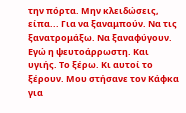την πόρτα. Μην κλειδώσεις, είπα... Για να ξαναμπούν. Να τις ξανατρομάξω. Να ξαναφύγουν. Εγώ η ψευτοάρρωστη. Και υγιής. Το ξέρω. Κι αυτοί το ξέρουν. Μου στήσανε τον Κάφκα για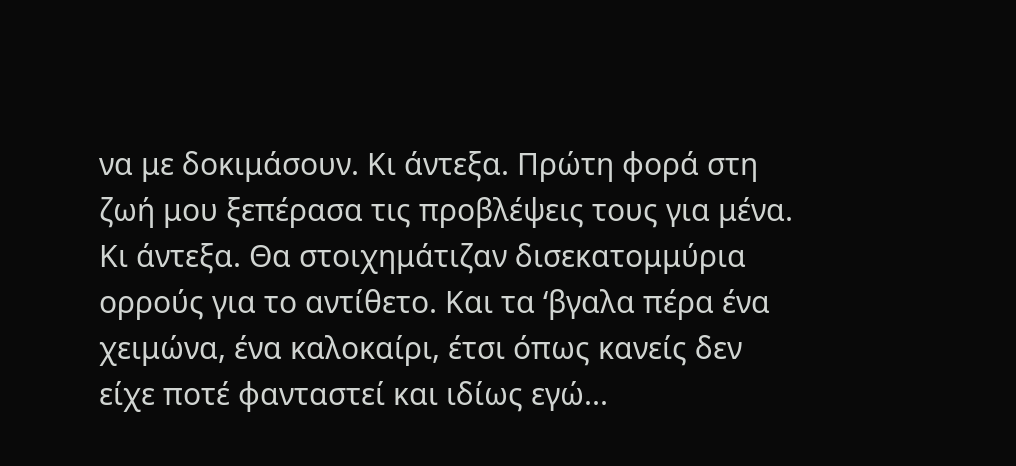να με δοκιμάσουν. Κι άντεξα. Πρώτη φορά στη ζωή μου ξεπέρασα τις προβλέψεις τους για μένα. Κι άντεξα. Θα στοιχημάτιζαν δισεκατομμύρια ορρούς για το αντίθετο. Και τα ‘βγαλα πέρα ένα χειμώνα, ένα καλοκαίρι, έτσι όπως κανείς δεν είχε ποτέ φανταστεί και ιδίως εγώ...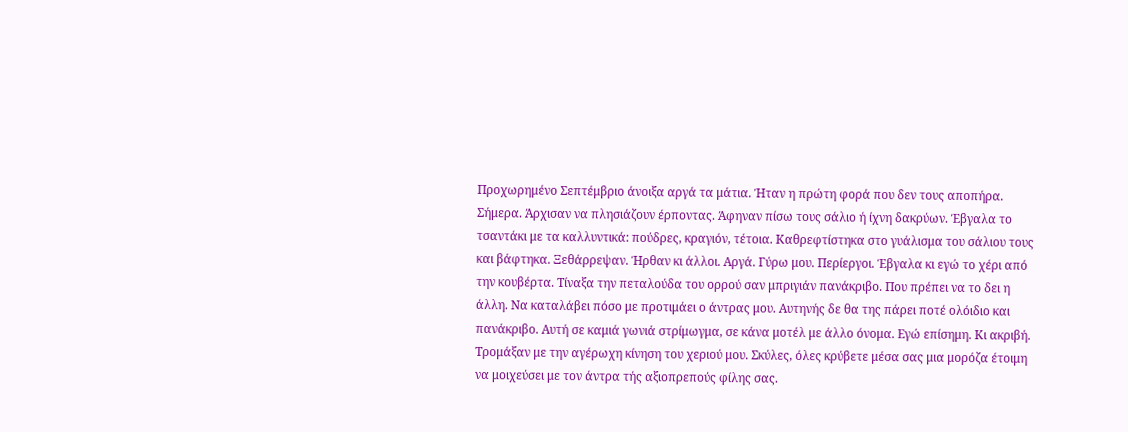Προχωρημένο Σεπτέμβριο άνοιξα αργά τα μάτια. Ήταν η πρώτη φορά που δεν τους αποπήρα. Σήμερα. Άρχισαν να πλησιάζουν έρποντας. Άφηναν πίσω τους σάλιο ή ίχνη δακρύων. Έβγαλα το τσαντάκι με τα καλλυντικά: πούδρες, κραγιόν, τέτοια. Καθρεφτίστηκα στο γυάλισμα του σάλιου τους και βάφτηκα. Ξεθάρρεψαν. Ήρθαν κι άλλοι. Αργά. Γύρω μου. Περίεργοι. Έβγαλα κι εγώ το χέρι από την κουβέρτα. Τίναξα την πεταλούδα του ορρού σαν μπριγιάν πανάκριβο. Που πρέπει να το δει η άλλη. Να καταλάβει πόσο με προτιμάει ο άντρας μου. Αυτηνής δε θα της πάρει ποτέ ολόιδιο και πανάκριβο. Αυτή σε καμιά γωνιά στρίμωγμα, σε κάνα μοτέλ με άλλο όνομα. Εγώ επίσημη. Κι ακριβή. Τρομάξαν με την αγέρωχη κίνηση του χεριού μου. Σκύλες, όλες κρύβετε μέσα σας μια μορόζα έτοιμη να μοιχεύσει με τον άντρα τής αξιοπρεπούς φίλης σας.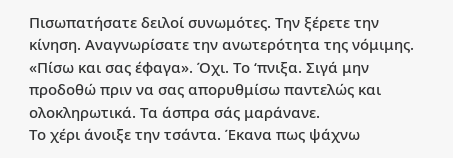Πισωπατήσατε δειλοί συνωμότες. Την ξέρετε την κίνηση. Αναγνωρίσατε την ανωτερότητα της νόμιμης. «Πίσω και σας έφαγα». Όχι. Το ‘πνιξα. Σιγά μην προδοθώ πριν να σας απορυθμίσω παντελώς και ολοκληρωτικά. Τα άσπρα σάς μαράνανε.
Το χέρι άνοιξε την τσάντα. Έκανα πως ψάχνω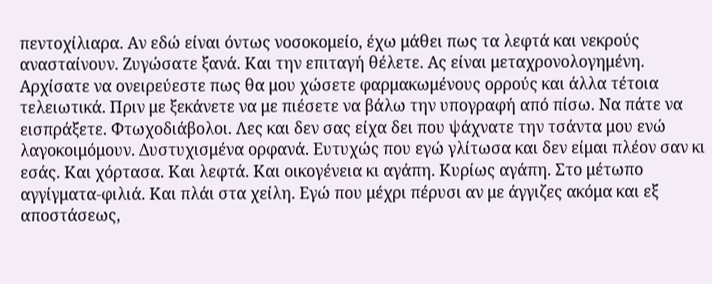πεντοχίλιαρα. Αν εδώ είναι όντως νοσοκομείο, έχω μάθει πως τα λεφτά και νεκρούς ανασταίνουν. Ζυγώσατε ξανά. Και την επιταγή θέλετε. Ας είναι μεταχρονολογημένη. Αρχίσατε να ονειρεύεστε πως θα μου χώσετε φαρμακωμένους ορρούς και άλλα τέτοια τελειωτικά. Πριν με ξεκάνετε να με πιέσετε να βάλω την υπογραφή από πίσω. Να πάτε να εισπράξετε. Φτωχοδιάβολοι. Λες και δεν σας είχα δει που ψάχνατε την τσάντα μου ενώ λαγοκοιμόμουν. Δυστυχισμένα ορφανά. Ευτυχώς που εγώ γλίτωσα και δεν είμαι πλέον σαν κι εσάς. Και χόρτασα. Και λεφτά. Και οικογένεια κι αγάπη. Κυρίως αγάπη. Στο μέτωπο αγγίγματα-φιλιά. Και πλάι στα χείλη. Εγώ που μέχρι πέρυσι αν με άγγιζες ακόμα και εξ αποστάσεως,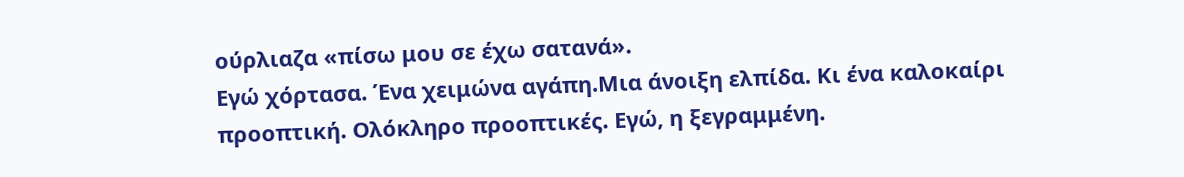ούρλιαζα «πίσω μου σε έχω σατανά».
Εγώ χόρτασα. Ένα χειμώνα αγάπη.Μια άνοιξη ελπίδα. Κι ένα καλοκαίρι προοπτική. Ολόκληρο προοπτικές. Εγώ, η ξεγραμμένη.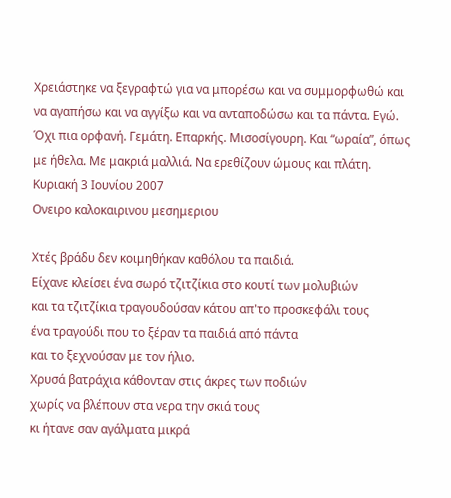Χρειάστηκε να ξεγραφτώ για να μπορέσω και να συμμορφωθώ και να αγαπήσω και να αγγίξω και να ανταποδώσω και τα πάντα. Εγώ. Όχι πια ορφανή. Γεμάτη. Επαρκής. Μισοσίγουρη. Και “ωραία”, όπως με ήθελα. Με μακριά μαλλιά. Να ερεθίζουν ώμους και πλάτη.
Κυριακή 3 Ιουνίου 2007
Ονειρο καλοκαιρινου μεσημεριου

Χτές βράδυ δεν κοιμηθήκαν καθόλου τα παιδιά.
Είχανε κλείσει ένα σωρό τζιτζίκια στο κουτί των μολυβιών
και τα τζιτζίκια τραγουδούσαν κάτου απ'το προσκεφάλι τους
ένα τραγούδι που το ξέραν τα παιδιά από πάντα
και το ξεχνούσαν με τον ήλιο.
Χρυσά βατράχια κάθονταν στις άκρες των ποδιών
χωρίς να βλέπουν στα νερα την σκιά τους
κι ήτανε σαν αγάλματα μικρά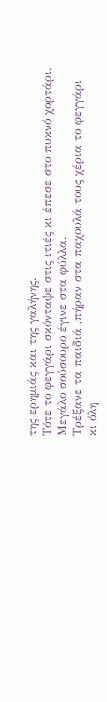της ερημιάς και της γαλήνης.
Τότε το φεγγάρι σκόνταψε στις ιτιές κι έπεσε στο πυκνό χορτάρι.
Μεγάλο σούσουρο έγινε στα φύλλα.
Τρέξανε τα παιδιά ,πήραν στα παχουλά τους χέρια το φεγγάρι
κι όλη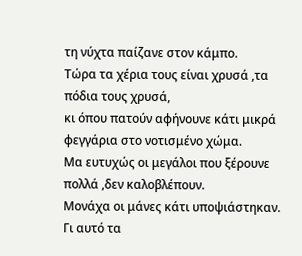τη νύχτα παίζανε στον κάμπο.
Τώρα τα χέρια τους είναι χρυσά ,τα πόδια τους χρυσά,
κι όπου πατούν αφήνουνε κάτι μικρά φεγγάρια στο νοτισμένο χώμα.
Μα ευτυχώς οι μεγάλοι που ξέρουνε πολλά ,δεν καλοβλέπουν.
Μονάχα οι μάνες κάτι υποψιάστηκαν.
Γι αυτό τα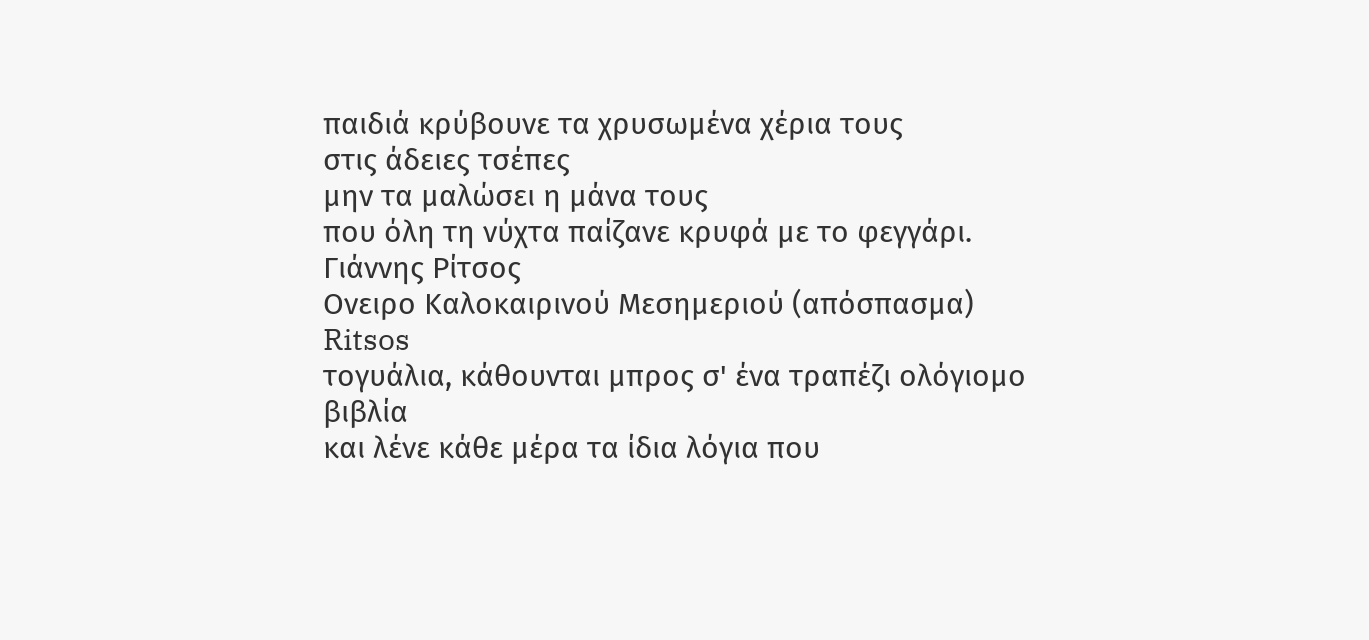παιδιά κρύβουνε τα χρυσωμένα χέρια τους
στις άδειες τσέπες
μην τα μαλώσει η μάνα τους
που όλη τη νύχτα παίζανε κρυφά με το φεγγάρι.
Γιάννης Ρίτσος
Ονειρο Καλοκαιρινού Μεσημεριού (απόσπασμα)
Ritsos
τογυάλια, κάθουνται μπρος σ' ένα τραπέζι ολόγιομο βιβλία
και λένε κάθε μέρα τα ίδια λόγια που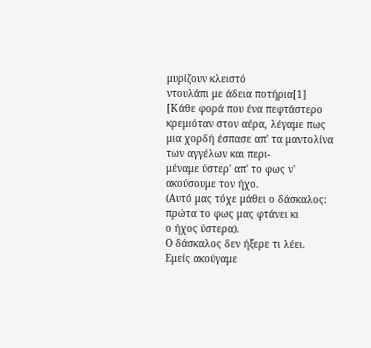μυρίζουν κλειστό
ντουλάπι με άδεια ποτήρια[1]
[Κάθε φορά που ένα πεφτάστερο κρεμιόταν στον αέρα, λέγαμε πως
μια χορδή έσπασε απ' τα μαντολίνα των αγγέλων και περι-
μέναμε ύστερ' απ' το φως ν' ακούσουμε τον ήχο.
(Αυτό μας τόχε μάθει ο δάσκαλος: πρώτα το φως μας φτάνει κι
ο ήχος ύστερα).
Ο δάσκαλος δεν ήξερε τι λέει.
Εμείς ακούγαμε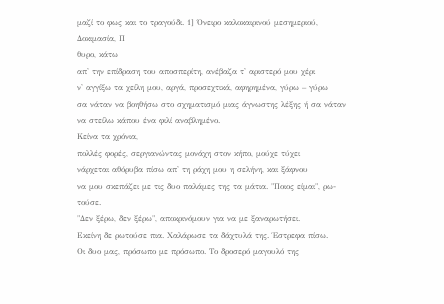μαζί το φως και το τραγούδι. 1] Όνειρο καλοκαιρινού μεσημεριού, Δοκιμασία, Π
θυρο, κάτω
απ' την επίδραση του αποσπερίτη, ανέβαζα τ' αριστερό μου χέρι
ν' αγγίξω τα χείλη μου, αργά, προσεχτικά, αφηρημένα, γύρω – γύρω
σα νάταν να βοηθήσω στο σχηματισμό μιας άγνωστης λέξης ή σα νάταν
να στείλω κάπου ένα φιλί αναβλημένο.
Κείνα τα χρόνια,
πολλές φορές, σεργιανώντας μονάχη στον κήπο, μούχε τύχει
νάρχεται αθόρυβα πίσω απ' τη ράχη μου η σελήνη, και ξάφνου
να μου σκεπάζει με τις δυο παλάμες της τα μάτια. "Ποιος είμαι", ρω-
τούσε.
"Δεν ξέρω, δεν ξέρω", αποκρινόμουν για να με ξαναρωτήσει.
Εκείνη δε ρωτούσε πια. Χαλάρωσε τα δάχτυλά της. Έστρεφα πίσω.
Οι δυο μας, πρόσωπο με πρόσωπο. Το δροσερό μαγουλό της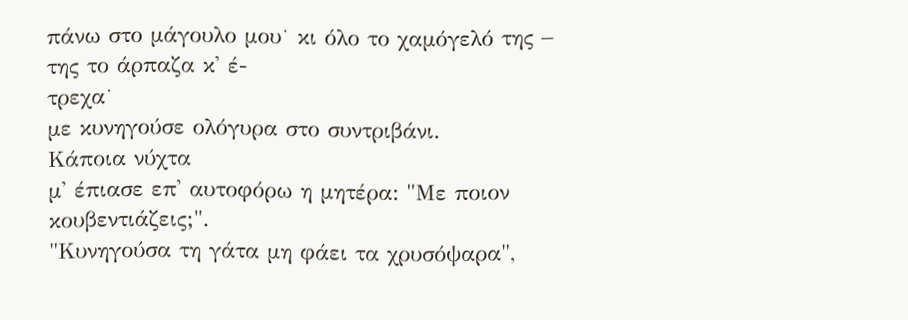πάνω στο μάγουλο μου˙ κι όλο το χαμόγελό της – της το άρπαζα κ' έ-
τρεχα˙
με κυνηγούσε ολόγυρα στο συντριβάνι.
Κάποια νύχτα
μ' έπιασε επ' αυτοφόρω η μητέρα: "Με ποιον κουβεντιάζεις;".
"Κυνηγούσα τη γάτα μη φάει τα χρυσόψαρα",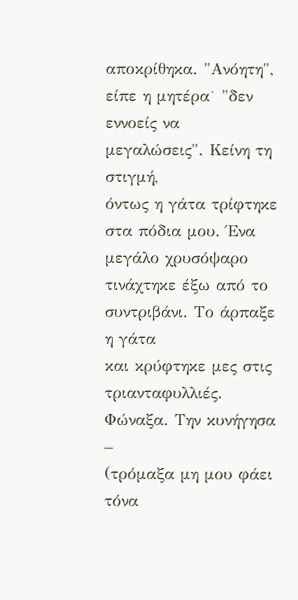αποκρίθηκα. "Ανόητη",
είπε η μητέρα˙ "δεν εννοείς να μεγαλώσεις". Κείνη τη στιγμή,
όντως η γάτα τρίφτηκε στα πόδια μου. Ένα μεγάλο χρυσόψαρο
τινάχτηκε έξω από το συντριβάνι. Το άρπαξε η γάτα
και κρύφτηκε μες στις τριανταφυλλιές. Φώναξα. Την κυνήγησα –
(τρόμαξα μη μου φάει τόνα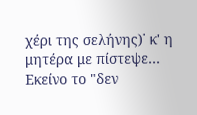χέρι της σελήνης)˙ κ' η μητέρα με πίστεψε…
Εκείνο το "δεν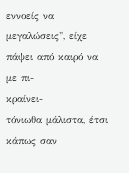εννοείς να μεγαλώσεις", είχε πάψει από καιρό να με πι-
κραίνει-
τόνιωθα μάλιστα, έτσι κάπως σαν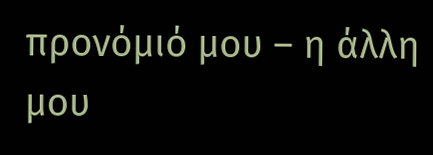προνόμιό μου – η άλλη μου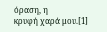όραση, η
κρυφή χαρά μου.[1]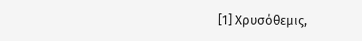[1] Χρυσόθεμις,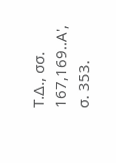Τ.Δ., σσ. 167,169..Α', σ. 353.